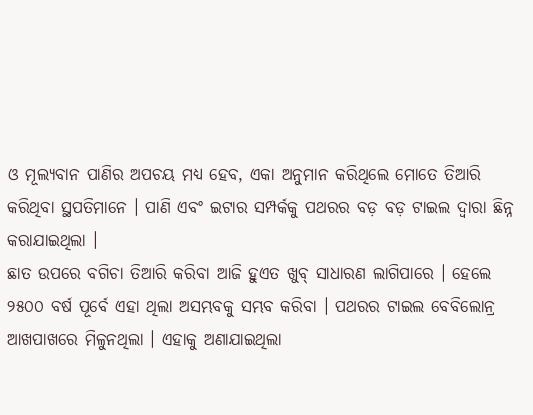ଓ ମୂଲ୍ୟବାନ ପାଣିର ଅପଚୟ ମଧ୍ୟ ହେବ, ଏକା ଅନୁମାନ କରିଥିଲେ ମୋତେ ତିଆରି କରିଥିବା ସ୍ଥପତିମାନେ । ପାଣି ଏବଂ ଇଟାର ସମ୍ପର୍କକୁ ପଥରର ବଡ଼ ବଡ଼ ଟାଇଲ ଦ୍ୱାରା ଛିନ୍ନ କରାଯାଇଥିଲା ।
ଛାତ ଉପରେ ବଗିଚା ତିଆରି କରିବା ଆଜି ହୁଏତ ଖୁବ୍ ସାଧାରଣ ଲାଗିପାରେ । ହେଲେ ୨୫୦୦ ବର୍ଷ ପୂର୍ବେ ଏହା ଥିଲା ଅସମ୍ଭବକୁ ସମ୍ଭବ କରିବା । ପଥରର ଟାଇଲ ବେବିଲୋନ୍ର ଆଖପାଖରେ ମିଳୁନଥିଲା । ଏହାକୁ ଅଣାଯାଇଥିଲା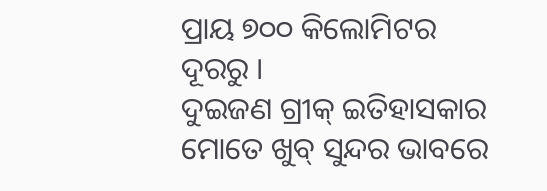ପ୍ରାୟ ୭୦୦ କିଲୋମିଟର ଦୂରରୁ ।
ଦୁଇଜଣ ଗ୍ରୀକ୍ ଇତିହାସକାର ମୋତେ ଖୁବ୍ ସୁନ୍ଦର ଭାବରେ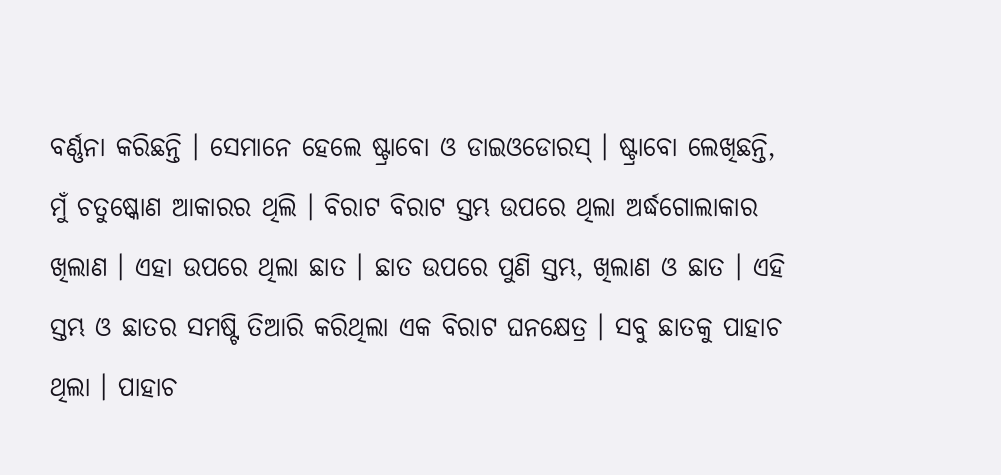ବର୍ଣ୍ଣନା କରିଛନ୍ତି । ସେମାନେ ହେଲେ ଷ୍ଟ୍ରାବୋ ଓ ଡାଇଓଡୋରସ୍ । ଷ୍ଟ୍ରାବୋ ଲେଖିଛନ୍ତି, ମୁଁ ଚତୁଷ୍କୋଣ ଆକାରର ଥିଲି । ବିରାଟ ବିରାଟ ସ୍ତମ୍ଭ ଉପରେ ଥିଲା ଅର୍ଦ୍ଧଗୋଲାକାର ଖିଲାଣ । ଏହା ଉପରେ ଥିଲା ଛାତ । ଛାତ ଉପରେ ପୁଣି ସ୍ତମ୍ଭ, ଖିଲାଣ ଓ ଛାତ । ଏହି ସ୍ତମ୍ଭ ଓ ଛାତର ସମଷ୍ଟି ତିଆରି କରିଥିଲା ଏକ ବିରାଟ ଘନକ୍ଷେତ୍ର । ସବୁ ଛାତକୁ ପାହାଚ ଥିଲା । ପାହାଚ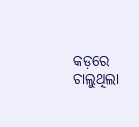କଡ଼ରେ ଚାଲୁଥିଲା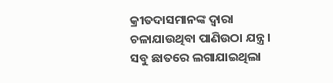କ୍ରୀତଦାସମାନଙ୍କ ଦ୍ୱାରା ଚଳାଯାଉଥିବା ପାଣିଉଠା ଯନ୍ତ୍ର । ସବୁ ଛାତରେ ଲଗାଯାଇଥିଲା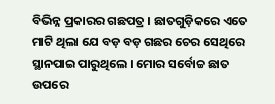ବିଭିନ୍ନ ପ୍ରକାରର ଗଛପତ୍ର । ଛାତଗୁଡ଼ିକରେ ଏତେ ମାଟି ଥିଲା ଯେ ବଡ଼ ବଡ଼ ଗଛର ଚେର ସେଥିରେ ସ୍ଥାନପାଇ ପାରୁଥିଲେ । ମୋର ସର୍ବୋଚ୍ଚ ଛାତ ଉପରେ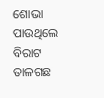ଶୋଭା ପାଉଥିଲେ ବିରାଟ ତାଳଗଛ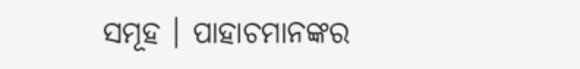ସମୂହ । ପାହାଚମାନଙ୍କର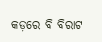କଡ଼ରେ ବି ବିରାଟ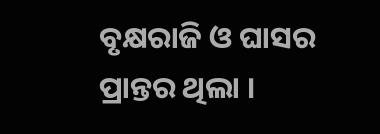ବୃକ୍ଷରାଜି ଓ ଘାସର ପ୍ରାନ୍ତର ଥିଲା ।